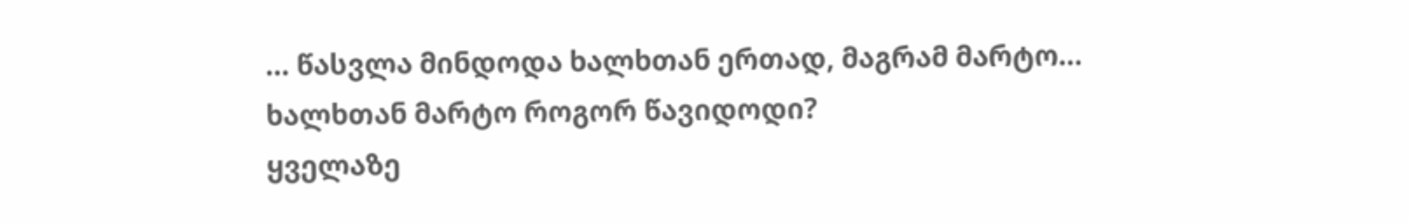... წასვლა მინდოდა ხალხთან ერთად, მაგრამ მარტო...
ხალხთან მარტო როგორ წავიდოდი?
ყველაზე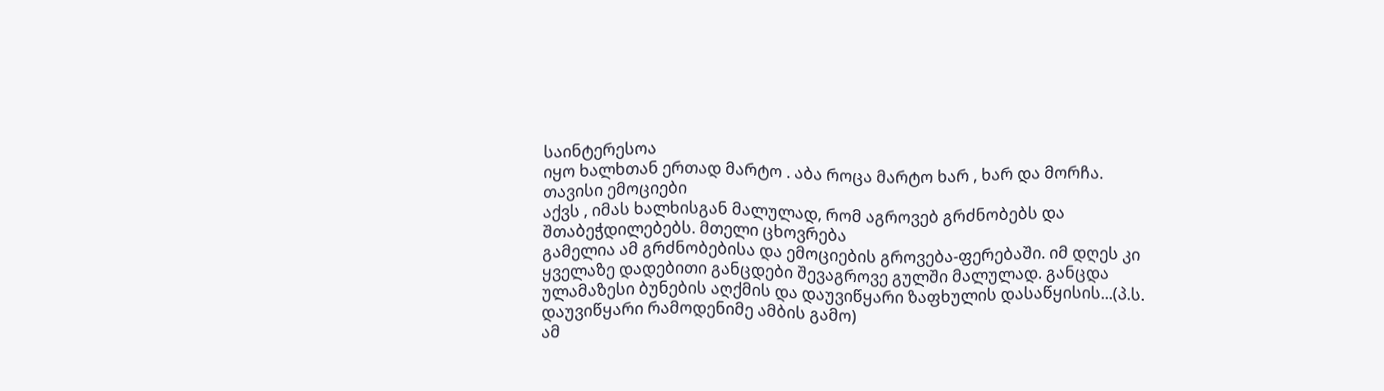საინტერესოა
იყო ხალხთან ერთად მარტო . აბა როცა მარტო ხარ , ხარ და მორჩა.
თავისი ემოციები
აქვს , იმას ხალხისგან მალულად, რომ აგროვებ გრძნობებს და შთაბეჭდილებებს. მთელი ცხოვრება
გამელია ამ გრძნობებისა და ემოციების გროვება-ფერებაში. იმ დღეს კი ყველაზე დადებითი განცდები შევაგროვე გულში მალულად. განცდა ულამაზესი ბუნების აღქმის და დაუვიწყარი ზაფხულის დასაწყისის...(პ.ს. დაუვიწყარი რამოდენიმე ამბის გამო)
ამ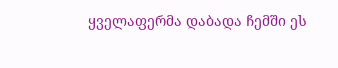ყველაფერმა დაბადა ჩემში ეს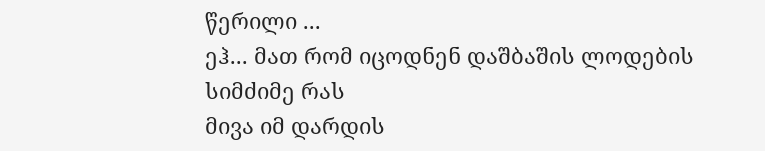წერილი ...
ეჰ... მათ რომ იცოდნენ დაშბაშის ლოდების სიმძიმე რას
მივა იმ დარდის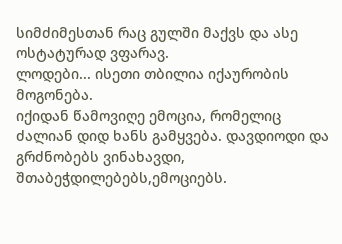სიმძიმესთან რაც გულში მაქვს და ასე ოსტატურად ვფარავ.
ლოდები... ისეთი თბილია იქაურობის მოგონება.
იქიდან წამოვიღე ემოცია, რომელიც ძალიან დიდ ხანს გამყვება. დავდიოდი და გრძნობებს ვინახავდი,
შთაბეჭდილებებს,ემოციებს.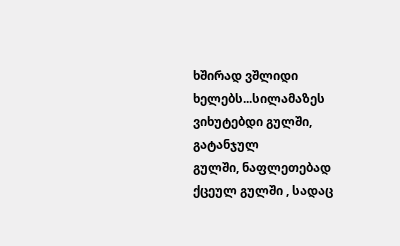ხშირად ვშლიდი ხელებს...სილამაზეს ვიხუტებდი გულში, გატანჯულ
გულში, ნაფლეთებად ქცეულ გულში , სადაც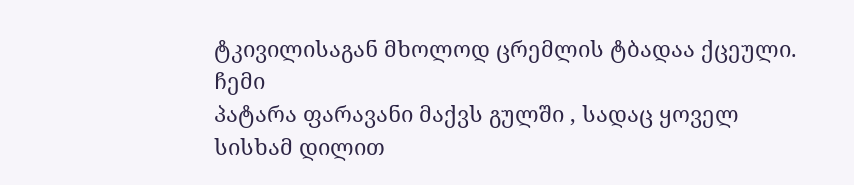ტკივილისაგან მხოლოდ ცრემლის ტბადაა ქცეული. ჩემი
პატარა ფარავანი მაქვს გულში , სადაც ყოველ სისხამ დილით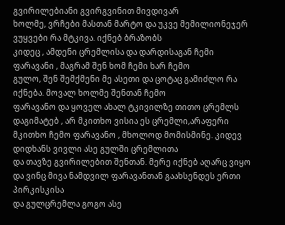გვირილებიანი გვირგვინით მივდივარ
ხოლმე, ვრჩები მასთან მარტო და უკვე მემილიონეჯერ ვუყვები რა მტკივა. იქნებ ბრაზობს
კიდეც , ამდენი ცრემლისა და დარდისაგან ჩემი ფარავანი , მაგრამ შენ ხომ ჩემი ხარ ჩემო
გულო, შენ შემქმენი მე ასეთი და ცოტაც გამიძლო რა იქნება. მოვალ ხოლმე შენთან ჩემო
ფარავანო და ყოველ ახალ ტკივილზე თითო ცრემლს დაგიმატებ , არ მკითხო ვისია ეს ცრემლი,არაფერი
მკითხო ჩემო ფარავანო , მხოლოდ მომისმინე. კიდევ დიდხანს ვივლი ასე გულში ცრემლითა
და თავზე გვირილებით შენთან. მერე იქნებ აღარც ვიყო და ვინც მივა ნამდვილ ფარავანთან გაახსენდეს ერთი პირკისკისა
და გულცრემლა გოგო ასე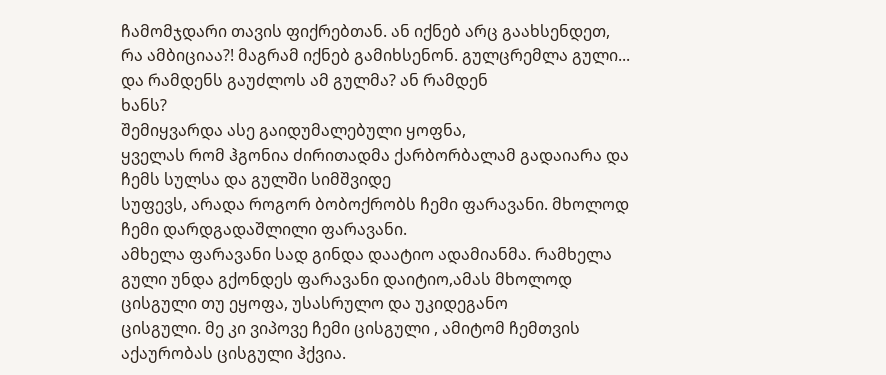ჩამომჯდარი თავის ფიქრებთან. ან იქნებ არც გაახსენდეთ, რა ამბიციაა?! მაგრამ იქნებ გამიხსენონ. გულცრემლა გული... და რამდენს გაუძლოს ამ გულმა? ან რამდენ
ხანს?
შემიყვარდა ასე გაიდუმალებული ყოფნა,
ყველას რომ ჰგონია ძირითადმა ქარბორბალამ გადაიარა და ჩემს სულსა და გულში სიმშვიდე
სუფევს, არადა როგორ ბობოქრობს ჩემი ფარავანი. მხოლოდ ჩემი დარდგადაშლილი ფარავანი.
ამხელა ფარავანი სად გინდა დაატიო ადამიანმა. რამხელა
გული უნდა გქონდეს ფარავანი დაიტიო,ამას მხოლოდ ცისგული თუ ეყოფა, უსასრულო და უკიდეგანო
ცისგული. მე კი ვიპოვე ჩემი ცისგული , ამიტომ ჩემთვის აქაურობას ცისგული ჰქვია.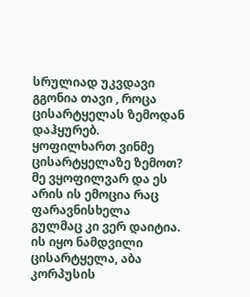სრულიად უკვდავი გგონია თავი , როცა ცისარტყელას ზემოდან დაჰყურებ.
ყოფილხართ ვინმე ცისარტყელაზე ზემოთ? მე ვყოფილვარ და ეს არის ის ემოცია რაც ფარავნისხელა
გულმაც კი ვერ დაიტია. ის იყო ნამდვილი ცისარტყელა, აბა კორპუსის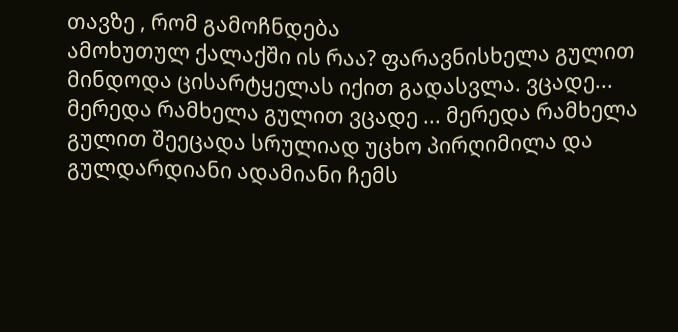თავზე , რომ გამოჩნდება
ამოხუთულ ქალაქში ის რაა? ფარავნისხელა გულით მინდოდა ცისარტყელას იქით გადასვლა. ვცადე...
მერედა რამხელა გულით ვცადე ... მერედა რამხელა გულით შეეცადა სრულიად უცხო პირღიმილა და გულდარდიანი ადამიანი ჩემს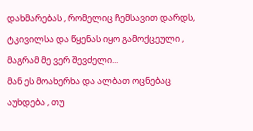დახმარებას , რომელიც ჩემსავით დარდს, ტკივილსა და წყენას იყო გამოქცეული , მაგრამ მე ვერ შევძელი...
მან ეს მოახერხა და ალბათ ოცნებაც აუხდება , თუ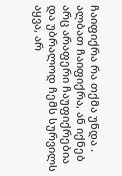ჩაიფიქრა რა თქმა უნდა . ალბათ ჩაიფიქრა, ან იქნებ არც არაფერი ჩაუფიქრებია და უბრალოდ ჩემს სურვილს აყვა, არ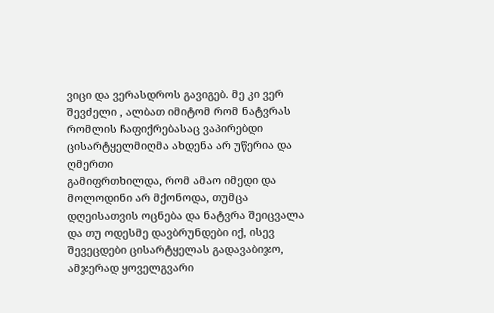ვიცი და ვერასდროს გავიგებ. მე კი ვერ შევძელი , ალბათ იმიტომ რომ ნატვრას რომლის ჩაფიქრებასაც ვაპირებდი ცისარტყელმიღმა ახდენა არ უწერია და ღმერთი
გამიფრთხილდა, რომ ამაო იმედი და მოლოდინი არ მქონოდა, თუმცა დღეისათვის ოცნება და ნატვრა შეიცვალა და თუ ოდესმე დავბრუნდები იქ, ისევ შევეცდები ცისარტყელას გადავაბიჯო, ამჯერად ყოველგვარი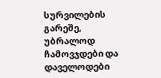სურვილების გარეშე, უბრალოდ ჩამოვჯდები და დაველოდები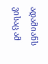ადამიანს
ვისაც ამ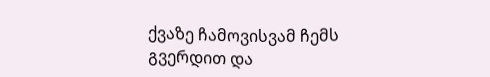ქვაზე ჩამოვისვამ ჩემს გვერდით და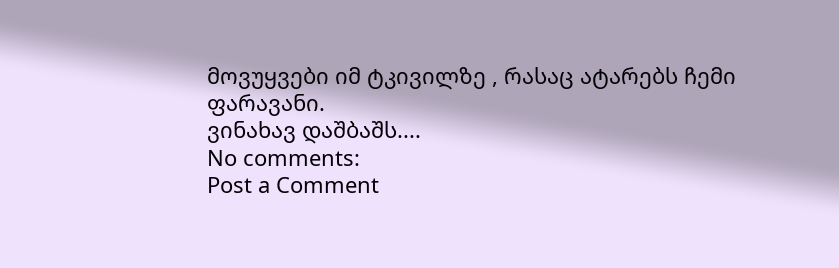მოვუყვები იმ ტკივილზე , რასაც ატარებს ჩემი
ფარავანი.
ვინახავ დაშბაშს....
No comments:
Post a Comment